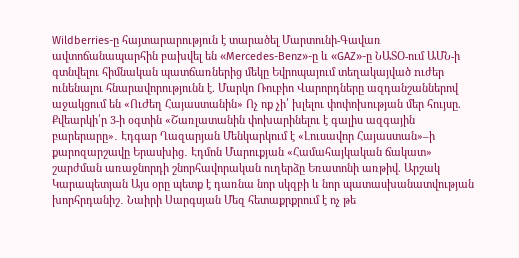Wildberries-ը հայտարարություն է տարածել Մարտունի-Գավառ ավտոճանապարհին բախվել են «Mercedes-Benz»-ը և «GAZ»-ը ՆԱՏՕ-ում ԱՄՆ-ի գտնվելու հիմնական պատճառներից մեկը Եվրոպայում տեղակայված nւժեր ունենալու հնարավորությունն է. Մարկո Ռուբիո Վարորդները ազդանշաններով աջակցում են «ՈւԺեղ Հայաստանին» Ոչ ոք չի՛ խլելու փոփոխության մեր հույսը. Քվեարկի՛ր 3-ի օգտին «Շառլատանին փոխարինելու է գալիս ազգային բարերարը»․ Էդգար Ղազարյան Մենկարկում է «Լուսավոր Հայաստան»–ի քարոզարշավը Երասխից․ Էդմոն Մարուքյան «Համահայկական ճակատ» շարժման առաջնորդի շնորհավորական ուղերձը Եռատոնի առթիվ. Արշակ Կարապետյան Այս օրը պետք է դառնա նոր սկզբի և նոր պատասխանատվության խորհրդանիշ․ Նաիրի Սարգսյան Մեզ հետաքրքրում է ոչ թե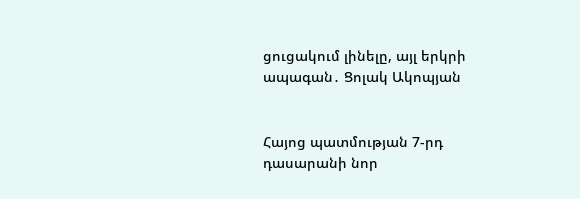ցուցակում լինելը, այլ երկրի ապագան․ Ցոլակ Ակոպյան


Հայոց պատմության 7-րդ դասարանի նոր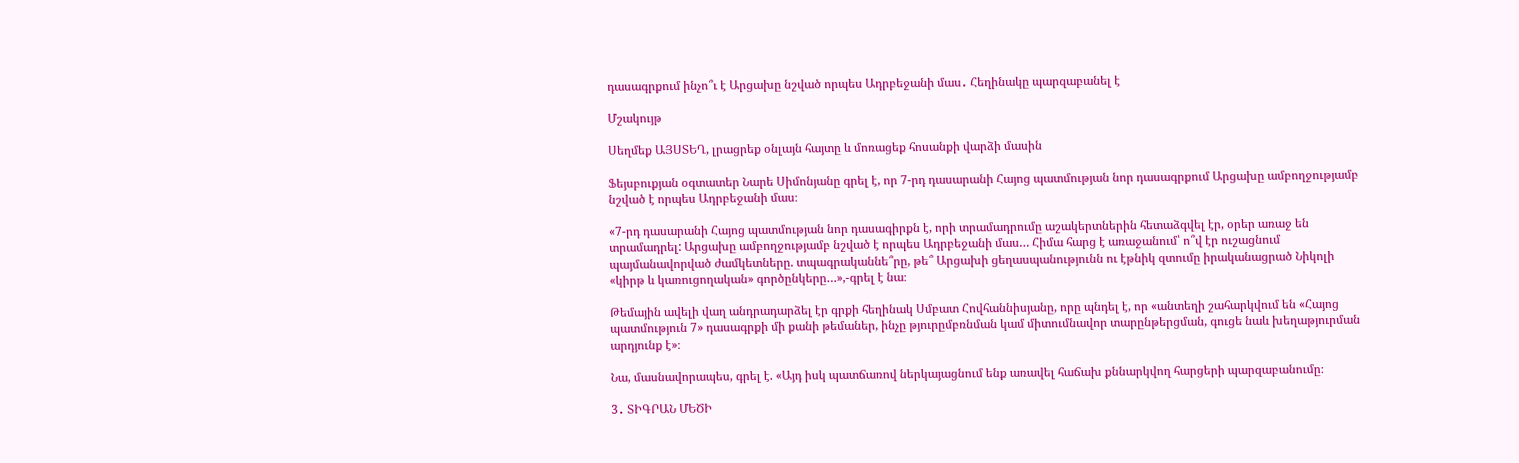դասագրքում ինչո՞ւ է Արցախը նշված որպես Ադրբեջանի մաս․ Հեղինակը պարզաբանել է

Մշակույթ

Սեղմեք ԱՅՍՏԵՂ, լրացրեք օնլայն հայտը և մոռացեք հոսանքի վարձի մասին

Ֆեյսբուքյան օգտատեր Նարե Սիմոնյանը գրել է, որ 7-րդ դասարանի Հայոց պատմության նոր դասագրքում Արցախը ամբողջությամբ նշված է որպես Ադրբեջանի մաս։

«7-րդ դասարանի Հայոց պատմության նոր դասագիրքն է, որի տրամադրումը աշակերտներին հետաձգվել էր, օրեր առաջ են տրամադրել: Արցախը ամբողջությամբ նշված է որպես Ադրբեջանի մաս… Հիմա հարց է առաջանում՝ ո՞վ էր ուշացնում պայմանավորված ժամկետները. տպագրականնե՞րը, թե՞ Արցախի ցեղասպանությունն ու էթնիկ զտումը իրականացրած Նիկոլի «կիրթ և կառուցողական» գործընկերը…»,-գրել է նա։

Թեմային ավելի վաղ անդրադարձել էր գրքի հեղինակ Սմբատ Հովհաննիսյանը, որը պնդել է, որ «անտեղի շահարկվում են «Հայոց պատմություն 7» դասագրքի մի քանի թեմաներ, ինչը թյուրըմբռնման կամ միտումնավոր տարընթերցման, գուցե նաև խեղաթյուրման արդյունք է»։

Նա, մասնավորապես, գրել է. «Այդ իսկ պատճառով ներկայացնում ենք առավել հաճախ քննարկվող հարցերի պարզաբանումը։

3․ ՏԻԳՐԱՆ ՄԵԾԻ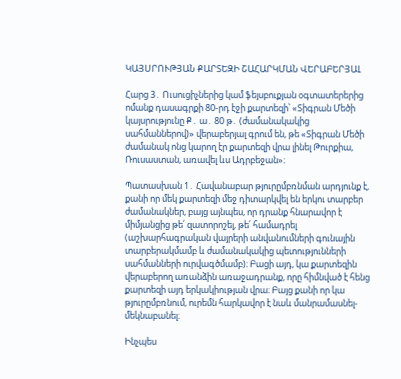ԿԱՅՍՐՈՒԹՅԱՆ ՔԱՐՏԵԶԻ ՇԱՀԱՐԿՄԱՆ ՎԵՐԱԲԵՐՅԱԼ

Հարց 3․ Ուսուցիչներից կամ ֆեյսբուքյան օգտատերերից ոմանք դասագրքի 80-րդ էջի քարտեզի՝ «Տիգրան Մեծի կայսրությունը Ք․ ա․ 80 թ․ (ժամանակակից սահմաններով)» վերաբերյալ գրում են, թե «Տիգրան Մեծի ժամանակ ոնց կարող էր քարտեզի վրա լինել Թուրքիա, Ռուսաստան, առավել ևս Ադրբեջան»։

Պատասխան 1․ Հավանաբար թյուրըմբռնման արդյունք է, քանի որ մեկ քարտեզի մեջ դիտարկվել են երկու տարբեր ժամանակներ, բայց այնպես, որ դրանք հնարավոր է միմյանցից թե՛ զատորոշել, թե՛ համադրել (աշխարհագրական վայրերի անվանումների գունային տարբերակմամբ և ժամանակակից պետությունների սահմանների ուրվագծմամբ)։ Բացի այդ, կա քարտեզին վերաբերող առանձին առաջադրանք, որը հիմնված է հենց քարտեզի այդ երկակիության վրա։ Բայց քանի որ կա թյուրըմբռնում, ուրեմն հարկավոր է նաև մանրամասնել-մեկնաբանել։

Ինչպես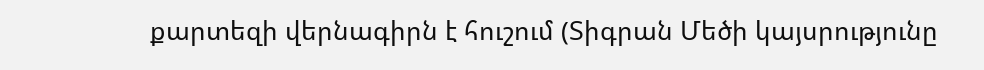քարտեզի վերնագիրն է հուշում (Տիգրան Մեծի կայսրությունը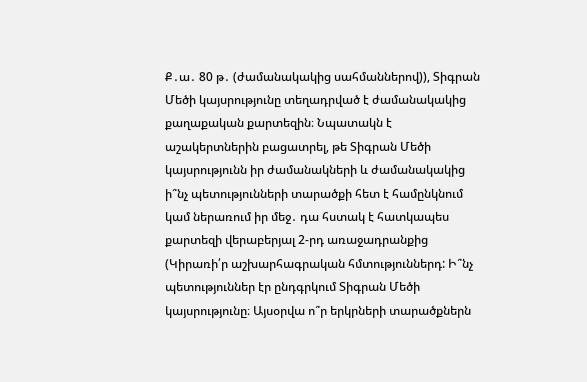Ք․ա․ 80 թ․ (ժամանակակից սահմաններով)), Տիգրան Մեծի կայսրությունը տեղադրված է ժամանակակից քաղաքական քարտեզին։ Նպատակն է աշակերտներին բացատրել, թե Տիգրան Մեծի կայսրությունն իր ժամանակների և ժամանակակից ի՞նչ պետությունների տարածքի հետ է համընկնում կամ ներառում իր մեջ․ դա հստակ է հատկապես քարտեզի վերաբերյալ 2-րդ առաջադրանքից (Կիրառի՛ր աշխարհագրական հմտություններդ: Ի՞նչ պետություններ էր ընդգրկում Տիգրան Մեծի կայսրությունը։ Այսօրվա ո՞ր երկրների տարածքներն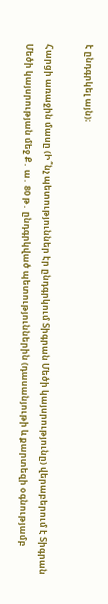է ընդգրկել այն)։

Հարցի առաջին մասը (Ի՞նչ պետություններ էր ընդգրկում Տիգրան Մեծի կայսրությունը) վերաբերում է Տիգրան Մեծի կայսրության մեջ Ք․ ա․ 80 թ․ ընդգրկված պետություններին (դասանյութի և քարտեզի օգնությամբ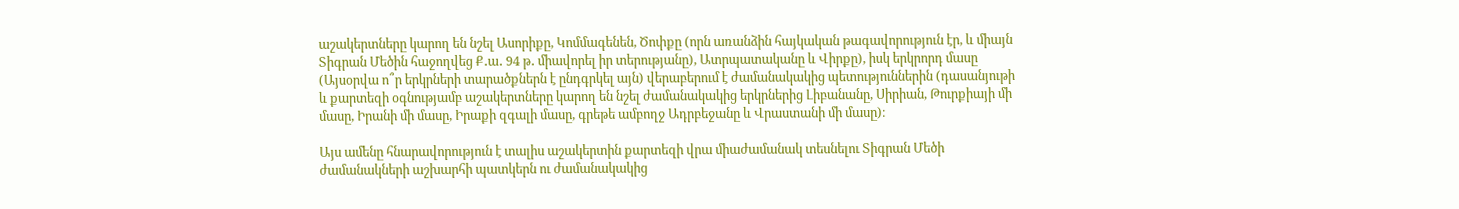աշակերտները կարող են նշել Ասորիքը, Կոմմագենեն, Ծոփքը (որն առանձին հայկական թագավորություն էր, և միայն Տիգրան Մեծին հաջողվեց Ք․ա․ 94 թ․ միավորել իր տերությանը), Ատրպատականը և Վիրքը), իսկ երկրորդ մասը (Այսօրվա ո՞ր երկրների տարածքներն է ընդգրկել այն) վերաբերում է ժամանակակից պետություններին (դասանյութի և քարտեզի օգնությամբ աշակերտները կարող են նշել ժամանակակից երկրներից Լիբանանը, Սիրիան, Թուրքիայի մի մասը, Իրանի մի մասը, Իրաքի զգալի մասը, գրեթե ամբողջ Ադրբեջանը և Վրաստանի մի մասը)։

Այս ամենը հնարավորություն է տալիս աշակերտին քարտեզի վրա միաժամանակ տեսնելու Տիգրան Մեծի ժամանակների աշխարհի պատկերն ու ժամանակակից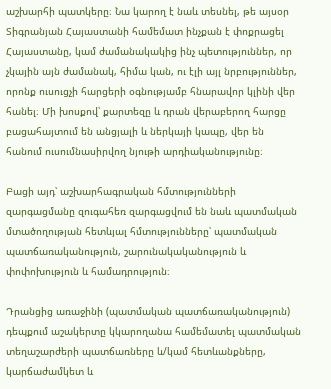աշխարհի պատկերը։ Նա կարող է նաև տեսնել, թե այսօր Տիգրանյան Հայաստանի համեմատ ինչքան է փոքրացել Հայաստանը, կամ ժամանակակից ինչ պետություններ, որ չկային այն ժամանակ, հիմա կան, ու էլի այլ նրբություններ, որոնք ուսուցչի հարցերի օգնությամբ հնարավոր կլինի վեր հանել։ Մի խոսքով՝ քարտեզը և դրան վերաբերող հարցը բացահայտում են անցյալի և ներկայի կապը, վեր են հանում ուսումնասիրվող նյութի արդիականությունը։

Բացի այդ՝ աշխարհագրական հմտությունների զարգացմանը զուգահեռ զարգացվում են նաև պատմական մտածողության հետևյալ հմտությունները՝ պատմական պատճառականություն, շարունակականություն և փոփոխություն և համադրություն։

Դրանցից առաջինի (պատմական պատճառականություն) դեպքում աշակերտը կկարողանա համեմատել պատմական տեղաշարժերի պատճառները և/կամ հետևանքները, կարճաժամկետ և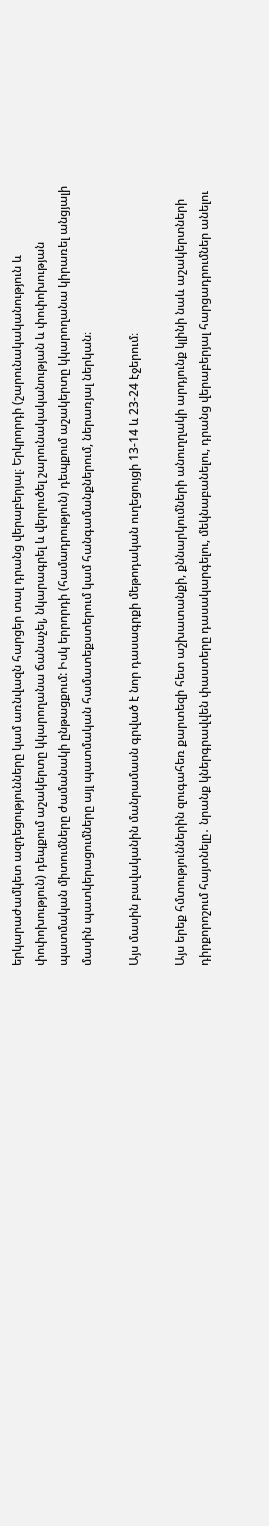երկարաժամկետ ազդեցությունները կամ առնվազն հարցեր տալ դրանց վերաբերյալ։ Երկրորդի (շարունակականություն և փոփոխություն) դեպքում աշակերտը կկարողանա ճանաչել, նկարագրել և վերլուծել շարունակականության և փոփոխության պատմական միտումները ժամանակի ընթացքում: Իսկ երրորդի (համադրություն) դեպքում աշակերտը կկարողանա կիրառել անցյալի մասին պատկերացումները այլ պատմական համատեքստերում կամ հանգամանքներում, ներառյալ ներկան։

Այս մասին բավականին մանրամասն գրված է նոր դասագրքի մեթոդական ուղեցույցի 13-14 և 23-24 էջերում։

Այս երեք հմտություններին զուգահեռ քարտեզի հետ աշխատանքի, քննարկումների անուղղակի արդյունք կլինի նաև աշակերտների դիրքորոշում հայտնելը․ նրանք կներգրավվեն փաստերը դասակարգելու, մեկնաբանելու, դրանց վերաբերյալ հարցադրումներ անելու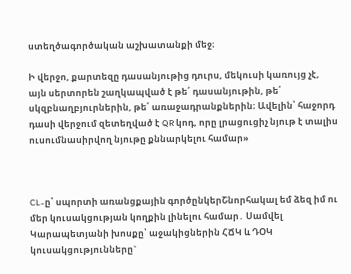ստեղծագործական աշխատանքի մեջ։

Ի վերջո, քարտեզը դասանյութից դուրս, մեկուսի կառույց չէ, այն սերտորեն շաղկապված է թե՛ դասանյութին, թե՛ սկզբնաղբյուրներին, թե՛ առաջադրանքներին։ Ավելին՝ հաջորդ դասի վերջում զետեղված է QR կոդ, որը լրացուցիչ նյութ է տալիս ուսումնասիրվող նյութը քննարկելու համար»



CL-ը՝ սպորտի առանցքային գործընկերՇնորհակալ եմ ձեզ իմ ու մեր կուսակցության կողքին լինելու համար․ Սամվել Կարապետյանի խոսքը՝ աջակիցներին ՀՃԿ և ԴՕԿ կուսակցությունները`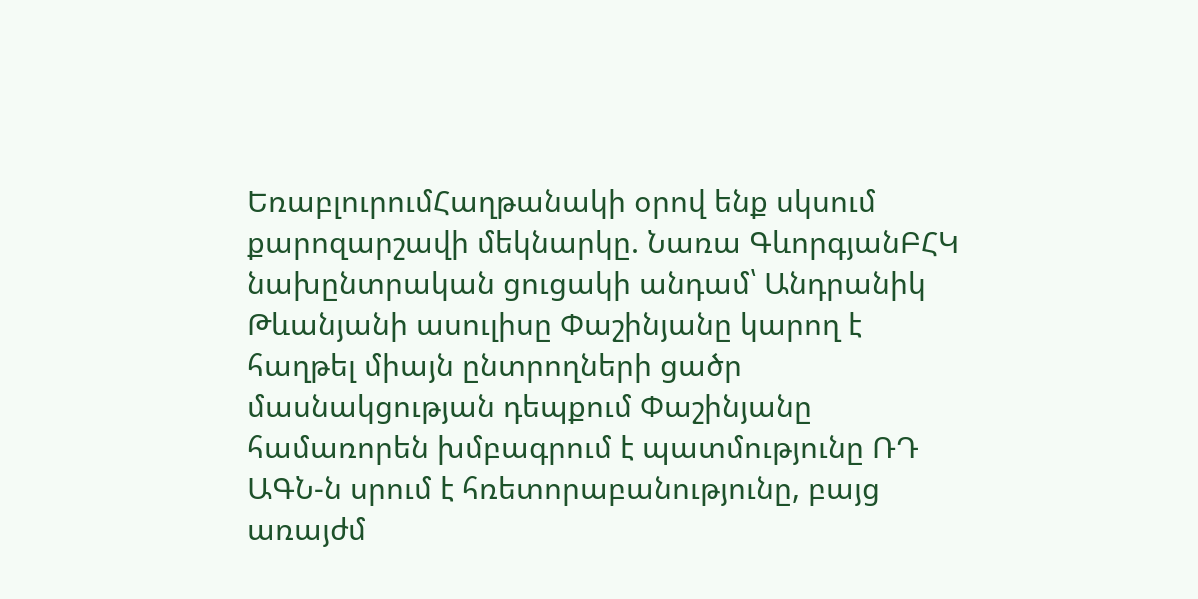ԵռաբլուրումՀաղթանակի օրով ենք սկսում քարոզարշավի մեկնարկը. Նառա ԳևորգյանԲՀԿ նախընտրական ցուցակի անդամ՝ Անդրանիկ Թևանյանի ասուլիսը Փաշինյանը կարող է հաղթել միայն ընտրողների ցածր մասնակցության դեպքում Փաշինյանը համառորեն խմբագրում է պատմությունը ՌԴ ԱԳՆ-ն սրում է հռետորաբանությունը, բայց առայժմ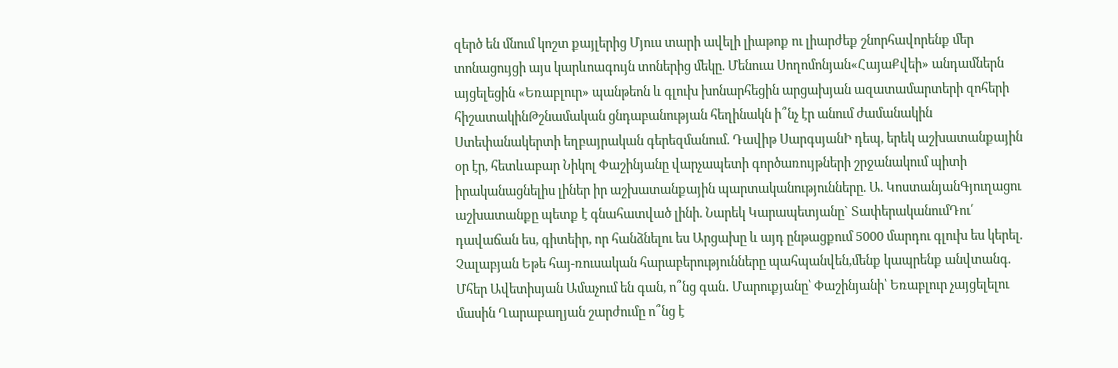զերծ են մնում կոշտ քայլերից Մյուս տարի ավելի լիաթոք ու լիարժեք շնորհավորենք մեր տոնացույցի այս կարևոագույն տոներից մեկը. Մենուա Սողոմոնյան«ՀայաՔվեի» անդամներն այցելեցին «Եռաբլուր» պանթեոն և գլուխ խոնարհեցին արցախյան ազատամարտերի զոհերի հիշատակինԹշնամական ցնդաբանության հեղինակն ի՞նչ էր անում ժամանակին Ստեփանակերտի եղբայրական գերեզմանում. Դավիթ ՍարգսյանԻ դեպ, երեկ աշխատանքային օր էր, հետևաբար Նիկոլ Փաշինյանը վարչապետի գործառույթների շրջանակում պիտի իրականացնելիս լիներ իր աշխատանքային պարտականությունները. Ա. ԿոստանյանԳյուղացու աշխատանքը պետք է գնահատված լինի. Նարեկ Կարապետյանը` ՏափերականումԴու՛ դավաճան ես, գիտեիր, որ հանձնելու ես Արցախը և այդ ընթացքում 5000 մարդու գլուխ ես կերել. Չալաբյան Եթե հայ-ռուսական հարաբերությունները պահպանվեն,մենք կապրենք անվտանգ. Մհեր Ավետիսյան Ամաչում են գան, ո՞նց գան․ Մարուքյանը՝ Փաշինյանի՝ Եռաբլուր չայցելելու մասին Ղարաբաղյան շարժումը ո՞նց է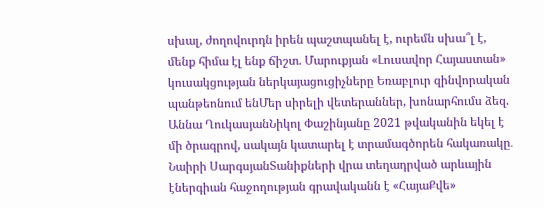սխալ, ժողովուրդն իրեն պաշտպանել է, ուրեմն սխա՞լ է, մենք հիմա էլ ենք ճիշտ. Մարուքյան «Լուսավոր Հայաստան» կուսակցության ներկայացուցիչները Եռաբլուր զինվորական պանթեոնում ենՄեր սիրելի վետերաններ, խոնարհումս ձեզ. Աննա ՂուկասյանՆիկոլ Փաշինյանը 2021 թվականին եկել է մի ծրագրով, սակայն կատարել է տրամագծորեն հակառակը․ Նաիրի ՍարգսյանՏանիքների վրա տեղադրված արևային էներգիան հաջողության գրավականն է «ՀայաՔվե»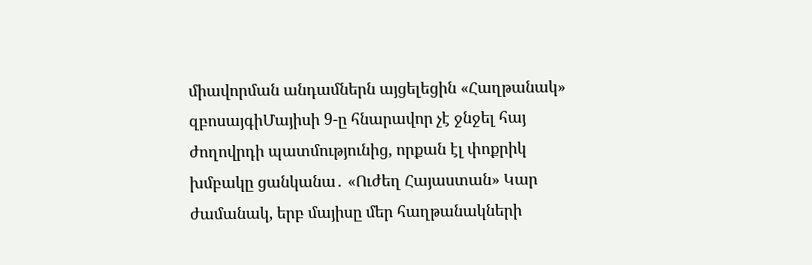միավորման անդամներն այցելեցին «Հաղթանակ» զբոսայգիՄայիսի 9-ը հնարավոր չէ ջնջել հայ ժողովրդի պատմությունից, որքան էլ փոքրիկ խմբակը ցանկանա․ «Ուժեղ Հայաստան» Կար ժամանակ, երբ մայիսը մեր հաղթանակների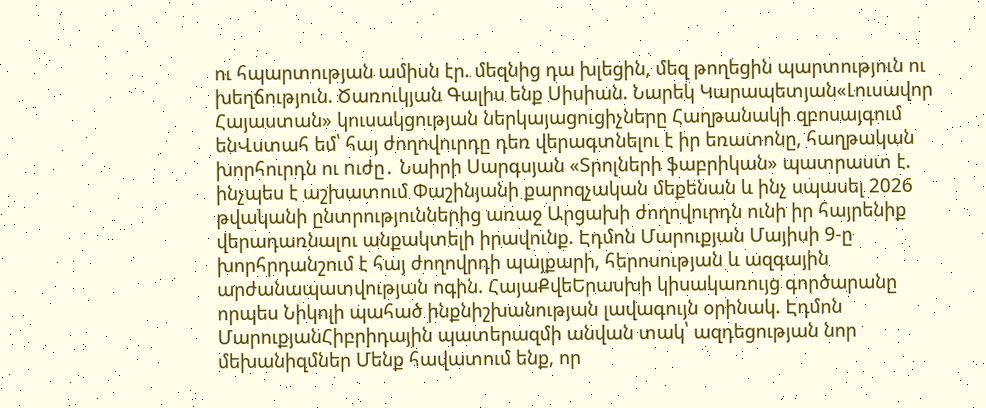ու հպարտության ամիսն էր. մեզնից դա խլեցին, մեզ թողեցին պարտություն ու խեղճություն. Ծառուկյան Գալիս ենք Սիսիան. Նարեկ Կարապետյան«Լուսավոր Հայաստան» կուսակցության ներկայացուցիչները Հաղթանակի զբոսայգում ենՎստահ եմ՝ հայ ժողովուրդը դեռ վերագտնելու է իր եռատոնը, հաղթական խորհուրդն ու nւժը․ Նաիրի Սարգսյան «Տրոլների ֆաբրիկան» պատրաստ է. ինչպես է աշխատում Փաշինյանի քարոզչական մեքենան և ինչ սպասել 2026 թվականի ընտրություններից առաջ Արցախի ժողովուրդն ունի իր հայրենիք վերադառնալու անքակտելի իրավունք. Էդմոն Մարուքյան Մայիսի 9-ը խորհրդանշում է հայ ժողովրդի պայքարի, հերոսության և ազգային արժանապատվության ոգին. ՀայաՔվեԵրասխի կիսակառույց գործարանը որպես Նիկոլի պահած ինքնիշխանության լավագույն օրինակ. Էդմոն ՄարուքյանՀիբրիդային պատերազմի անվան տակ՝ ազդեցության նոր մեխանիզմներ Մենք հավատում ենք, որ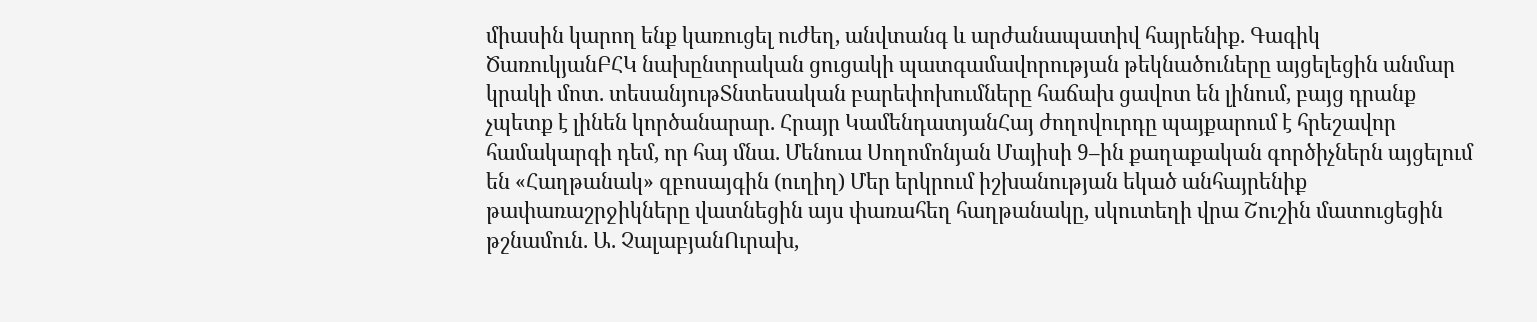միասին կարող ենք կառուցել ուժեղ, անվտանգ և արժանապատիվ հայրենիք. Գագիկ ԾառուկյանԲՀԿ նախընտրական ցուցակի պատգամավորության թեկնածուները այցելեցին անմար կրակի մոտ. տեսանյութՏնտեսական բարեփոխումները հաճախ ցավոտ են լինում, բայց դրանք չպետք է լինեն կործանարար. Հրայր ԿամենդատյանՀայ ժողովուրդը պայքարում է հրեշավոր համակարգի դեմ, որ հայ մնա. Մենուա Սողոմոնյան Մայիսի 9–ին քաղաքական գործիչներն այցելում են «Հաղթանակ» զբոսայգին (ուղիղ) Մեր երկրում իշխանության եկած անհայրենիք թափառաշրջիկները վատնեցին այս փառահեղ հաղթանակը, սկուտեղի վրա Շուշին մատուցեցին թշնամուն. Ա. ՉալաբյանՈւրախ,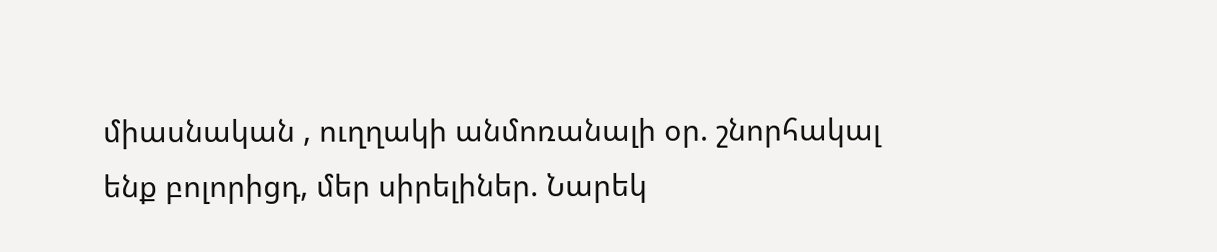միասնական , ուղղակի անմոռանալի օր. շնորհակալ ենք բոլորիցդ, մեր սիրելիներ. Նարեկ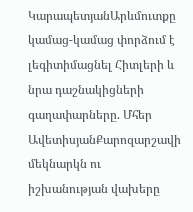ԿարապետյանԱրևմուտքը կամաց-կամաց փորձում է լեգիտիմացնել Հիտլերի և նրա դաշնակիցների գաղափարները. Մհեր ԱվետիսյանՔարոզարշավի մեկնարկն ու իշխանության վախերը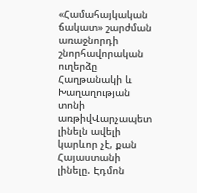«Համահայկական ճակատ» շարժման առաջնորդի շնորհավորական ուղերձը Հաղթանակի և Խաղաղության տոնի առթիվՎարչապետ լինելն ավելի կարևոր չէ, քան Հայաստանի լինելը. Էդմոն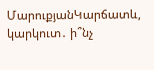ՄարուքյանԿարճատև, կարկուտ․ ի՞նչ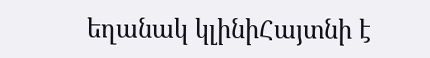եղանակ կլինիՀայտնի է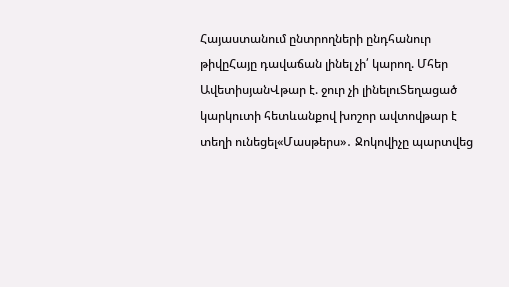Հայաստանում ընտրողների ընդհանուր թիվըՀայը դավաճան լինել չի՛ կարող. Մհեր ԱվետիսյանՎթար է. ջուր չի լինելուՏեղացած կարկուտի հետևանքով խոշոր ավտովթար է տեղի ունեցել«Մասթերս»․ Ջոկովիչը պարտվեց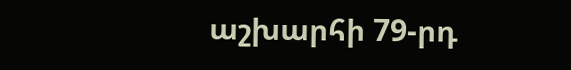աշխարհի 79-րդ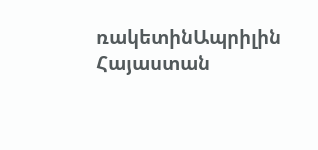ռակետինԱպրիլին Հայաստան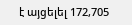է այցելել 172,705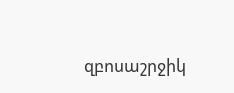զբոսաշրջիկ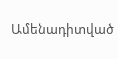Ամենադիտված